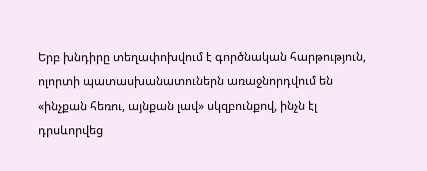Երբ խնդիրը տեղափոխվում է գործնական հարթություն, ոլորտի պատասխանատուներն առաջնորդվում են «ինչքան հեռու, այնքան լավ» սկզբունքով, ինչն էլ դրսևորվեց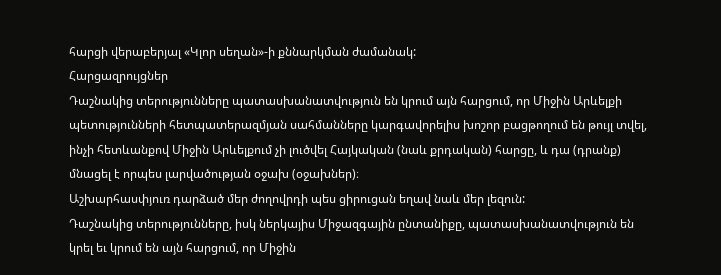հարցի վերաբերյալ «Կլոր սեղան»-ի քննարկման ժամանակ:
Հարցազրույցներ
Դաշնակից տերությունները պատասխանատվություն են կրում այն հարցում, որ Միջին Արևելքի պետությունների հետպատերազմյան սահմանները կարգավորելիս խոշոր բացթողում են թույլ տվել, ինչի հետևանքով Միջին Արևելքում չի լուծվել Հայկական (նաև քրդական) հարցը, և դա (դրանք) մնացել է որպես լարվածության օջախ (օջախներ)։
Աշխարհասփյուռ դարձած մեր ժողովրդի պես ցիրուցան եղավ նաև մեր լեզուն:
Դաշնակից տերությունները, իսկ ներկայիս Միջազգային ընտանիքը, պատասխանատվություն են կրել եւ կրում են այն հարցում, որ Միջին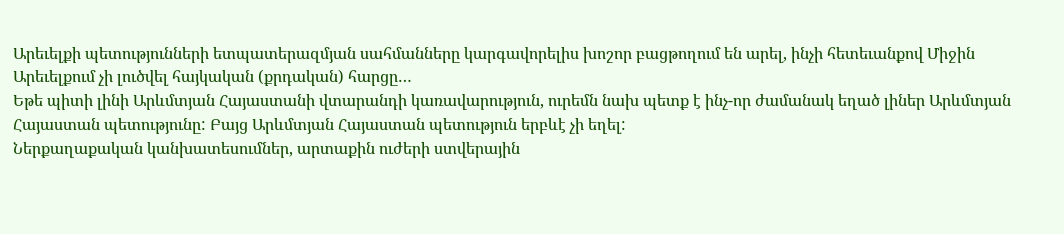Արեւելքի պետությունների ետպատերազմյան սահմանները կարգավորելիս խոշոր բացթողում են արել, ինչի հետեւանքով Միջին Արեւելքում չի լուծվել հայկական (քրդական) հարցը…
Եթե պիտի լինի Արևմտյան Հայաստանի վտարանդի կառավարություն, ուրեմն նախ պետք է ինչ-որ ժամանակ եղած լիներ Արևմտյան Հայաստան պետությունը: Բայց Արևմտյան Հայաստան պետություն երբևէ չի եղել:
Ներքաղաքական կանխատեսումներ, արտաքին ուժերի ստվերային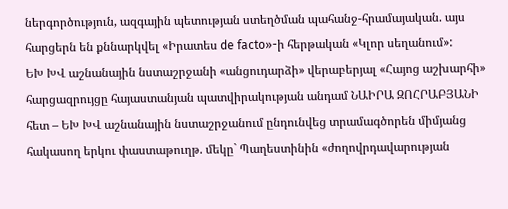ներգործություն, ազգային պետության ստեղծման պահանջ-հրամայական. այս հարցերն են քննարկվել «Իրատես de facto»-ի հերթական «Կլոր սեղանում»:
ԵԽ ԽՎ աշնանային նստաշրջանի «անցուդարձի» վերաբերյալ «Հայոց աշխարհի» հարցազրույցը հայաստանյան պատվիրակության անդամ ՆԱԻՐԱ ԶՈՀՐԱԲՅԱՆԻ հետ – ԵԽ ԽՎ աշնանային նստաշրջանում ընդունվեց տրամագծորեն միմյանց հակասող երկու փաստաթուղթ. մեկը` Պաղեստինին «ժողովրդավարության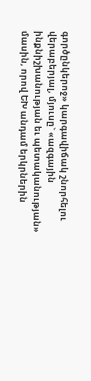գործընկերոջ» կարգավիճակ շնորհելու վերաբերյալ, մյուսը` «ազգային ինքնիշխանության եւ պետականության» մասին, որով ԵԽ անդամ երկրներին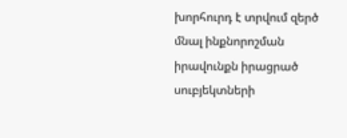խորհուրդ է տրվում զերծ մնալ ինքնորոշման իրավունքն իրացրած սուբյեկտների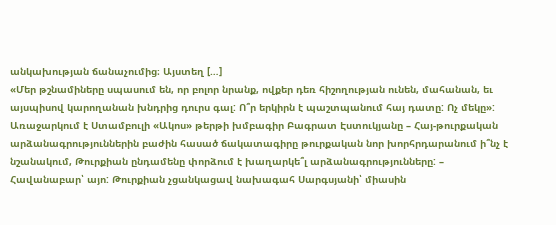անկախության ճանաչումից։ Այստեղ […]
«Մեր թշնամիները սպասում են, որ բոլոր նրանք, ովքեր դեռ հիշողության ունեն, մահանան, եւ այսպիսով կարողանան խնդրից դուրս գալ: Ո՞ր երկիրն է պաշտպանում հայ դատը: Ոչ մեկը»:
Առաջարկում է Ստամբուլի «Ակոս» թերթի խմբագիր Բագրատ Էստուկյանը – Հայ-թուրքական արձանագրություններին բաժին հասած ճակատագիրը թուրքական նոր խորհրդարանում ի՞նչ է նշանակում, Թուրքիան ընդամենը փորձում է խաղարկե՞լ արձանագրությունները: – Հավանաբար՝ այո: Թուրքիան չցանկացավ նախագահ Սարգսյանի՝ միասին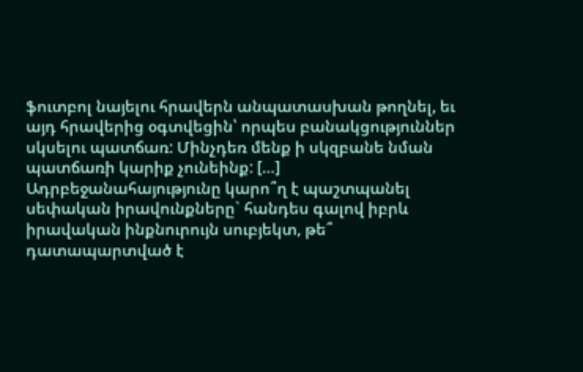ֆուտբոլ նայելու հրավերն անպատասխան թողնել, եւ այդ հրավերից օգտվեցին՝ որպես բանակցություններ սկսելու պատճառ: Մինչդեռ մենք ի սկզբանե նման պատճառի կարիք չունեինք: […]
Ադրբեջանահայությունը կարո՞ղ է պաշտպանել սեփական իրավունքները` հանդես գալով իբրև իրավական ինքնուրույն սուբյեկտ, թե՞ դատապարտված է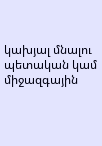կախյալ մնալու պետական կամ միջազգային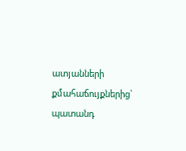ատյանների քմահաճույքներից` պատանդ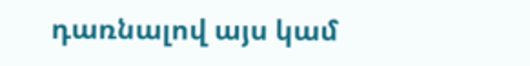դառնալով այս կամ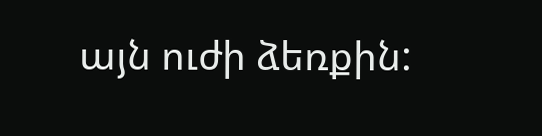այն ուժի ձեռքին: